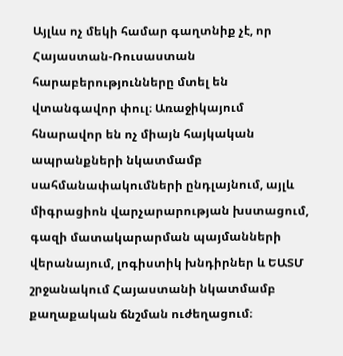Այլևս ոչ մեկի համար գաղտնիք չէ, որ Հայաստան-Ռուսաստան հարաբերությունները մտել են վտանգավոր փուլ։ Առաջիկայում հնարավոր են ոչ միայն հայկական ապրանքների նկատմամբ սահմանափակումների ընդլայնում, այլև միգրացիոն վարչարարության խստացում, գազի մատակարարման պայմանների վերանայում, լոգիստիկ խնդիրներ և ԵԱՏՄ շրջանակում Հայաստանի նկատմամբ քաղաքական ճնշման ուժեղացում։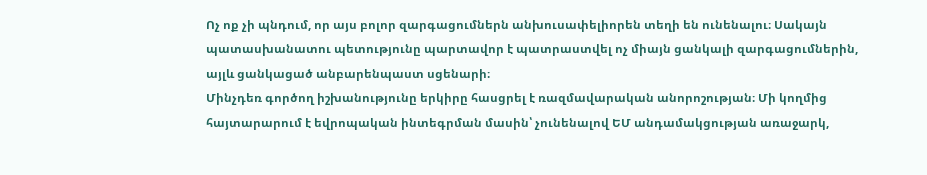Ոչ ոք չի պնդում, որ այս բոլոր զարգացումներն անխուսափելիորեն տեղի են ունենալու։ Սակայն պատասխանատու պետությունը պարտավոր է պատրաստվել ոչ միայն ցանկալի զարգացումներին, այլև ցանկացած անբարենպաստ սցենարի։
Մինչդեռ գործող իշխանությունը երկիրը հասցրել է ռազմավարական անորոշության։ Մի կողմից հայտարարում է եվրոպական ինտեգրման մասին՝ չունենալով ԵՄ անդամակցության առաջարկ,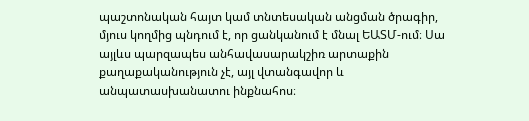պաշտոնական հայտ կամ տնտեսական անցման ծրագիր, մյուս կողմից պնդում է, որ ցանկանում է մնալ ԵԱՏՄ-ում։ Սա այլևս պարզապես անհավասարակշիռ արտաքին քաղաքականություն չէ, այլ վտանգավոր և անպատասխանատու ինքնահոս։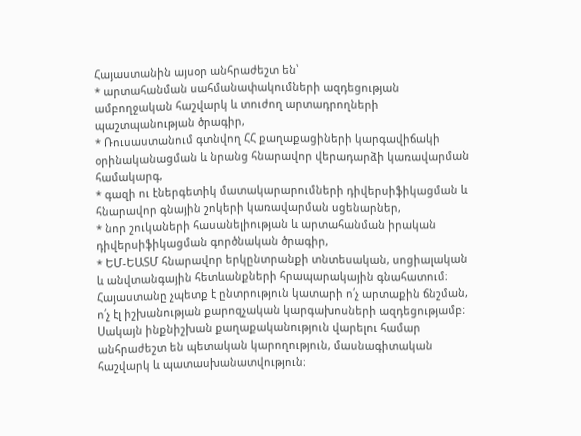Հայաստանին այսօր անհրաժեշտ են՝
* արտահանման սահմանափակումների ազդեցության ամբողջական հաշվարկ և տուժող արտադրողների պաշտպանության ծրագիր,
* Ռուսաստանում գտնվող ՀՀ քաղաքացիների կարգավիճակի օրինականացման և նրանց հնարավոր վերադարձի կառավարման համակարգ,
* գազի ու էներգետիկ մատակարարումների դիվերսիֆիկացման և հնարավոր գնային շոկերի կառավարման սցենարներ,
* նոր շուկաների հասանելիության և արտահանման իրական դիվերսիֆիկացման գործնական ծրագիր,
* ԵՄ-ԵԱՏՄ հնարավոր երկընտրանքի տնտեսական, սոցիալական և անվտանգային հետևանքների հրապարակային գնահատում։
Հայաստանը չպետք է ընտրություն կատարի ո՛չ արտաքին ճնշման, ո՛չ էլ իշխանության քարոզչական կարգախոսների ազդեցությամբ։ Սակայն ինքնիշխան քաղաքականություն վարելու համար անհրաժեշտ են պետական կարողություն, մասնագիտական հաշվարկ և պատասխանատվություն։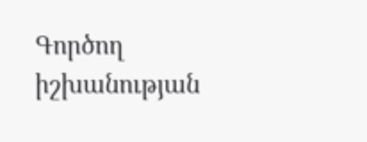Գործող իշխանության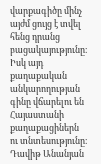վարքագիծը մինչ այժմ ցույց է տվել հենց դրանց բացակայությունը։ Իսկ այդ քաղաքական անկարողության գինը վճարելու են Հայաստանի քաղաքացիներն ու տնտեսությունը։
Դավիթ Անանյան